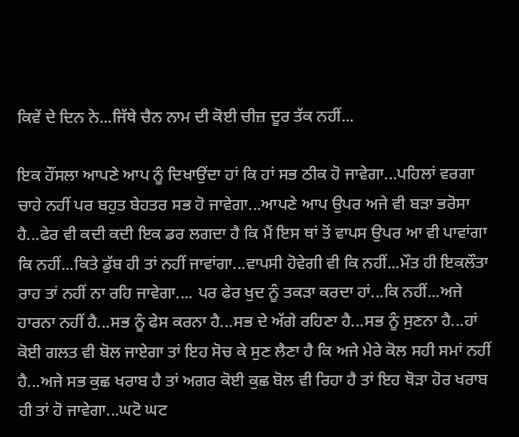ਕਿਵੇਂ ਦੇ ਦਿਨ ਨੇ...ਜਿੱਥੇ ਚੈਨ ਨਾਮ ਦੀ ਕੋਈ ਚੀਜ਼ ਦੂਰ ਤੱਕ ਨਹੀਂ...

ਇਕ ਹੌਂਸਲਾ ਆਪਣੇ ਆਪ ਨੂੰ ਦਿਖਾਉਂਦਾ ਹਾਂ ਕਿ ਹਾਂ ਸਭ ਠੀਕ ਹੋ ਜਾਵੇਗਾ...ਪਹਿਲਾਂ ਵਰਗਾ ਚਾਹੇ ਨਹੀਂ ਪਰ ਬਹੁਤ ਬੇਹਤਰ ਸਭ ਹੋ ਜਾਵੇਗਾ...ਆਪਣੇ ਆਪ ਉਪਰ ਅਜੇ ਵੀ ਬੜਾ ਭਰੋਸਾ ਹੈ...ਫੇਰ ਵੀ ਕਦੀ ਕਦੀ ਇਕ ਡਰ ਲਗਦਾ ਹੈ ਕਿ ਮੈਂ ਇਸ ਥਾਂ ਤੋਂ ਵਾਪਸ ਉਪਰ ਆ ਵੀ ਪਾਵਾਂਗਾ ਕਿ ਨਹੀਂ...ਕਿਤੇ ਡੁੱਬ ਹੀ ਤਾਂ ਨਹੀਂ ਜਾਵਾਂਗਾ...ਵਾਪਸੀ ਹੋਵੇਗੀ ਵੀ ਕਿ ਨਹੀਂ...ਮੌਤ ਹੀ ਇਕਲੌਤਾ ਰਾਹ ਤਾਂ ਨਹੀਂ ਨਾ ਰਹਿ ਜਾਵੇਗਾ.... ਪਰ ਫੇਰ ਖੁਦ ਨੂੰ ਤਕੜਾ ਕਰਦਾ ਹਾਂ...ਕਿ ਨਹੀਂ...ਅਜੇ ਹਾਰਨਾ ਨਹੀਂ ਹੈ...ਸਭ ਨੂੰ ਫੇਸ ਕਰਨਾ ਹੈ...ਸਭ ਦੇ ਅੱਗੇ ਰਹਿਣਾ ਹੈ...ਸਭ ਨੂੰ ਸੁਣਨਾ ਹੈ...ਹਾਂ ਕੋਈ ਗਲਤ ਵੀ ਬੋਲ ਜਾਏਗਾ ਤਾਂ ਇਹ ਸੋਚ ਕੇ ਸੁਣ ਲੈਣਾ ਹੈ ਕਿ ਅਜੇ ਮੇਰੇ ਕੋਲ ਸਹੀ ਸਮਾਂ ਨਹੀਂ ਹੈ...ਅਜੇ ਸਭ ਕੁਛ ਖਰਾਬ ਹੈ ਤਾਂ ਅਗਰ ਕੋਈ ਕੁਛ ਬੋਲ ਵੀ ਰਿਹਾ ਹੈ ਤਾਂ ਇਹ ਥੋੜਾ ਹੋਰ ਖਰਾਬ ਹੀ ਤਾਂ ਹੋ ਜਾਵੇਗਾ...ਘਟੋ ਘਟ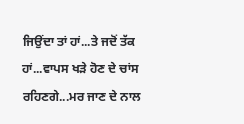ਜਿਉਂਦਾ ਤਾਂ ਹਾਂ...ਤੇ ਜਦੋਂ ਤੱਕ ਹਾਂ...ਵਾਪਸ ਖੜੇ ਹੋਣ ਦੇ ਚਾਂਸ ਰਹਿਣਗੇ...ਮਰ ਜਾਣ ਦੇ ਨਾਲ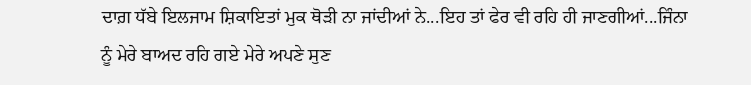ਦਾਗ਼ ਧੱਬੇ ਇਲਜਾਮ ਸ਼ਿਕਾਇਤਾਂ ਮੁਕ ਥੋੜੀ ਨਾ ਜਾਂਦੀਆਂ ਨੇ...ਇਹ ਤਾਂ ਫੇਰ ਵੀ ਰਹਿ ਹੀ ਜਾਣਗੀਆਂ...ਜਿੰਨਾ ਨੂੰ ਮੇਰੇ ਬਾਅਦ ਰਹਿ ਗਏ ਮੇਰੇ ਅਪਣੇ ਸੁਣ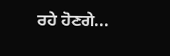ਰਹੇ ਹੋਣਗੇ...